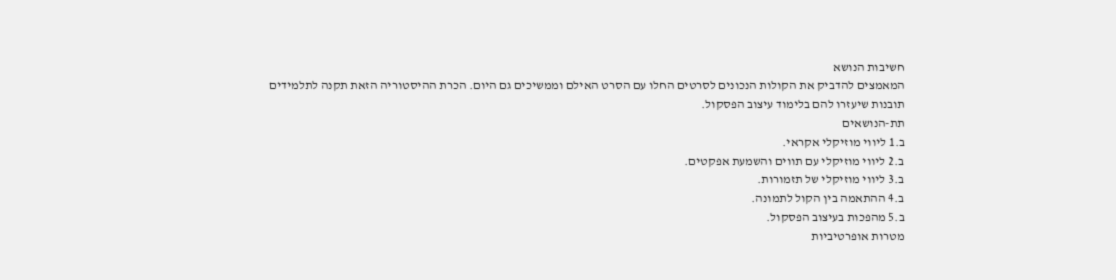חשיבות הנושא
המאמצים להדביק את הקולות הנכונים לסרטים החלו עם הסרט האילם וממשיכים גם היום. הכרת ההיסטוריה הזאת תקנה לתלמידים תובנות שיעזרו להם בלימוד עיצוב הפסקול.
תת-הנושאים
ב.1 ליווי מוזיקלי אקראי.
ב.2 ליווי מוזיקלי עם תווים והשמעת אפקטים.
ב.3 ליווי מוזיקלי של תזמורות.
ב.4 ההתאמה בין הקול לתמונה.
ב.5 מהפכות בעיצוב הפסקול.
מטרות אופרטיביות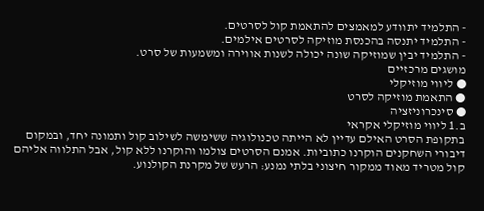- התלמיד יתוודע למאמצים להתאמת קול לסרטים.
- התלמיד יתנסה בהכנסת מוזיקה לסרטים אילמים.
- התלמיד יבין שמוזיקה שונה יכולה לשנות אווירה ומשמעות של סרט.
מושגים מרכזיים
● ליווי מוזיקלי
● התאמת מוזיקה לסרט
● סינכרוניזציה
ב.1 ליווי מוזיקלי אקראי
בתקופת הסרט האילם עדיין לא הייתה טכנולוגיה ששימשה לשילוב קול ותמונה יחד, ובמקום דיבורי השחקנים הוקרנו כתוביות. אמנם הסרטים צולמו והוקרנו ללא קול, אבל התלווה אליהם קול מטריד מאוד ממקור חיצוני בלתי נמנע: הרעש של מקרנת הקולנוע.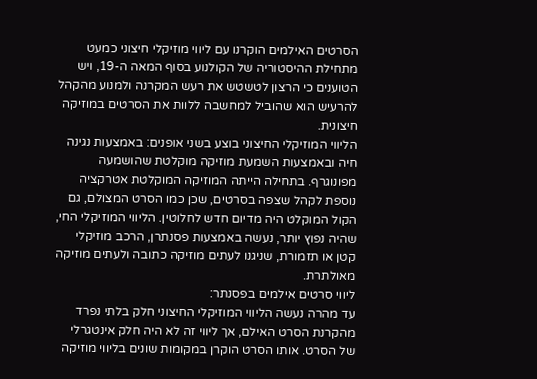הסרטים האילמים הוקרנו עם ליווי מוזיקלי חיצוני כמעט מתחילת ההיסטוריה של הקולנוע בסוף המאה ה-19, ויש הטוענים כי הרצון לטשטש את רעש המקרנה ולמנוע מהקהל להרעיש הוא שהוביל למחשבה ללוות את הסרטים במוזיקה חיצונית.
הליווי המוזיקלי החיצוני בוצע בשני אופנים: באמצעות נגינה חיה ובאמצעות השמעת מוזיקה מוקלטת שהושמעה מפונוגרף. בתחילה הייתה המוזיקה המוקלטת אטרקציה נוספת לקהל שצפה בסרטים, שכן כמו הסרט המצולם, גם הקול המוקלט היה מדיום חדש לחלוטין. הליווי המוזיקלי החי, שהיה נפוץ יותר, נעשה באמצעות פסנתרן, הרכב מוזיקלי קטן או תזמורת, שניגנו לעתים מוזיקה כתובה ולעתים מוזיקה מאולתרת.
ליווי סרטים אילמים בפסנתר:
עד מהרה נעשה הליווי המוזיקלי החיצוני חלק בלתי נפרד מהקרנת הסרט האילם, אך ליווי זה לא היה חלק אינטגרלי של הסרט. אותו הסרט הוקרן במקומות שונים בליווי מוזיקה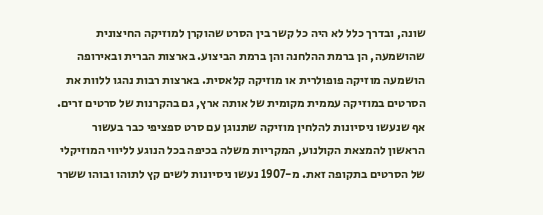שונה, ובדרך כלל לא היה כל קשר בין הסרט שהוקרן למוזיקה החיצונית שהושמעה, הן ברמת ההלחנה והן ברמת הביצוע. בארצות הברית ובאירופה הושמעה מוזיקה פופולרית או מוזיקה קלאסית. בארצות רבות נהגו ללוות את הסרטים במוזיקה עממית מקומית של אותה ארץ, גם בהקרנות של סרטים זרים.
אף שנעשו ניסיונות להלחין מוזיקה שתנוגן עם סרט ספציפי כבר בעשור הראשון להמצאת הקולנוע, המקריות משלה בכיפה בכל הנוגע לליווי המוזיקלי של הסרטים בתקופה זאת. מ-1907 נעשו ניסיונות לשים קץ לתוהו ובוהו ששרר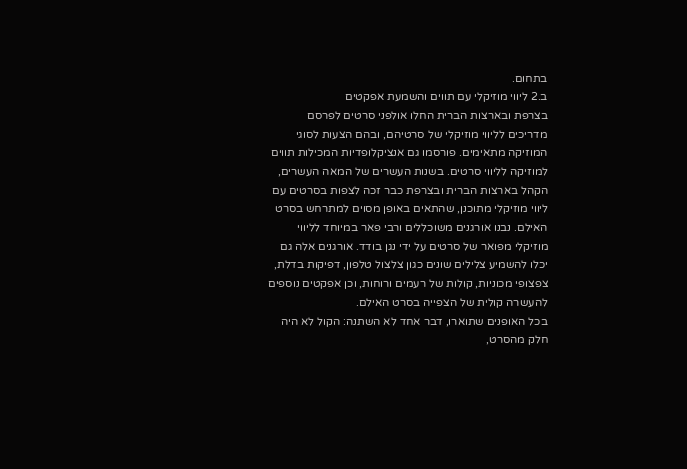בתחום.
ב.2 ליווי מוזיקלי עם תווים והשמעת אפקטים
בצרפת ובארצות הברית החלו אולפני סרטים לפרסם מדריכים לליווי מוזיקלי של סרטיהם, ובהם הצעות לסוגי המוזיקה מתאימים. פורסמו גם אנציקלופדיות המכילות תווים למוזיקה לליווי סרטים. בשנות העשרים של המאה העשרים, הקהל בארצות הברית ובצרפת כבר זכה לצפות בסרטים עם ליווי מוזיקלי מתוכנן, שהתאים באופן מסוים למתרחש בסרט האילם. נבנו אורגנים משוכללים ורבי פאר במיוחד לליווי מוזיקלי מפואר של סרטים על ידי נגן בודד. אורגנים אלה גם יכלו להשמיע צלילים שונים כגון צלצול טלפון, דפיקות בדלת, צפצופי מכוניות, קולות של רעמים ורוחות, וכן אפקטים נוספים להעשרה קולית של הצפייה בסרט האילם.
בכל האופנים שתוארו, דבר אחד לא השתנה: הקול לא היה חלק מהסרט,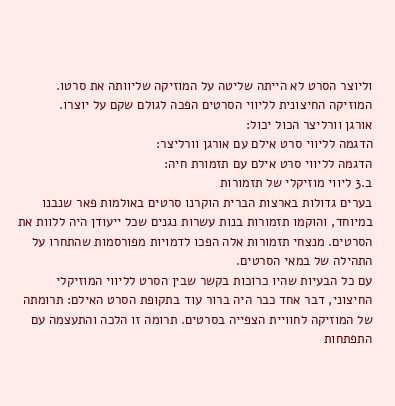וליוצר הסרט לא הייתה שליטה על המוזיקה שליוותה את סרטו. המוזיקה החיצונית לליווי הסרטים הפכה לגולם שקם על יוצרו.
אורגן וורליצר הכול יכול:
הדגמה לליווי סרט אילם עם אורגן וורליצר:
הדגמה לליווי סרט אילם עם תזמורת חיה:
ב.3 ליווי מוזיקלי של תזמורות
בערים גדולות בארצות הברית הוקרנו סרטים באולמות פאר שנבנו במיוחד, והוקמו תזמורות בנות עשרות נגנים שכל ייעודן היה ללוות את הסרטים. מנצחי תזמורות אלה הפכו לדמויות מפורסמות שהתחרו על התהילה של במאי הסרטים.
עם כל הבעיות שהיו כרוכות בקשר שבין הסרט לליווי המוזיקלי החיצוני, דבר אחד כבר היה ברור עוד בתקופת הסרט האילם: תרומתה של המוזיקה לחוויית הצפייה בסרטים. תרומה זו הלכה והתעצמה עם התפתחות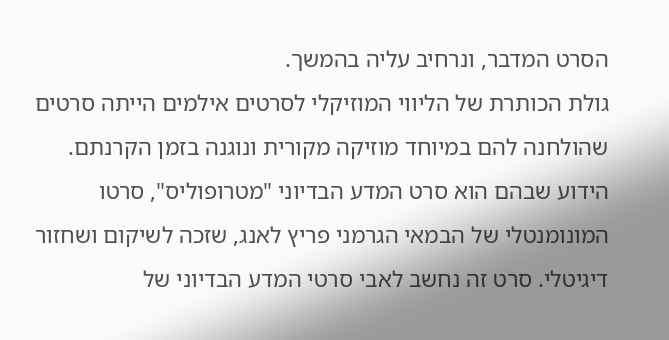הסרט המדבר, ונרחיב עליה בהמשך.
גולת הכותרת של הליווי המוזיקלי לסרטים אילמים הייתה סרטים שהולחנה להם במיוחד מוזיקה מקורית ונוגנה בזמן הקרנתם. הידוע שבהם הוא סרט המדע הבדיוני "מטרופוליס", סרטו המונומנטלי של הבמאי הגרמני פריץ לאנג, שזכה לשיקום ושחזור דיגיטלי. סרט זה נחשב לאבי סרטי המדע הבדיוני של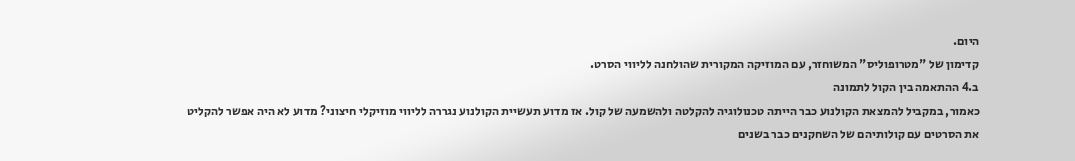היום.
קדימון של "מטרופוליס" המשוחזר, עם המוזיקה המקורית שהולחנה לליווי הסרט.
ב.4 ההתאמה בין הקול לתמונה
כאמור, במקביל להמצאת הקולנוע כבר הייתה טכנולוגיה להקלטה ולהשמעה של קול. אז מדוע תעשיית הקולנוע נגררה לליווי מוזיקלי חיצוני? מדוע לא היה אפשר להקליט את הסרטים עם קולותיהם של השחקנים כבר בשנים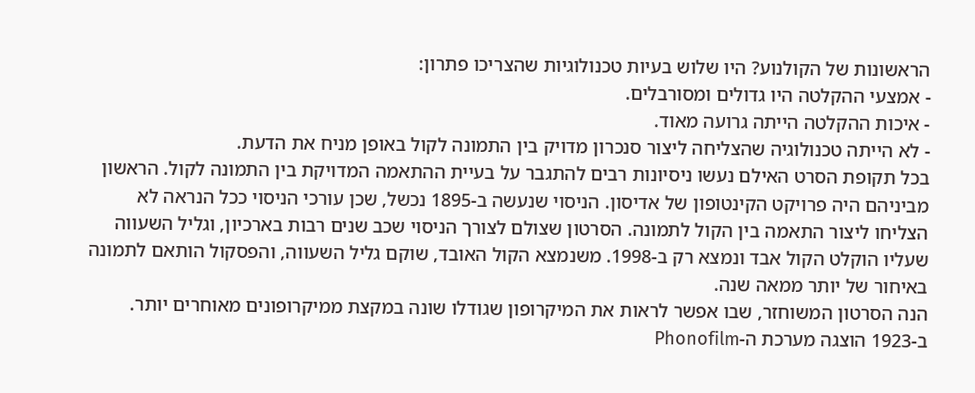הראשונות של הקולנוע? היו שלוש בעיות טכנולוגיות שהצריכו פתרון:
- אמצעי ההקלטה היו גדולים ומסורבלים.
- איכות ההקלטה הייתה גרועה מאוד.
- לא הייתה טכנולוגיה שהצליחה ליצור סנכרון מדויק בין התמונה לקול באופן מניח את הדעת.
בכל תקופת הסרט האילם נעשו ניסיונות רבים להתגבר על בעיית ההתאמה המדויקת בין התמונה לקול. הראשון מביניהם היה פרויקט הקינטופון של אדיסון. הניסוי שנעשה ב-1895 נכשל, שכן עורכי הניסוי ככל הנראה לא הצליחו ליצור התאמה בין הקול לתמונה. הסרטון שצולם לצורך הניסוי שכב שנים רבות בארכיון, וגליל השעווה שעליו הוקלט הקול אבד ונמצא רק ב-1998. משנמצא הקול האובד, שוקם גליל השעווה, והפסקול הותאם לתמונה באיחור של יותר ממאה שנה.
הנה הסרטון המשוחזר, שבו אפשר לראות את המיקרופון שגודלו שונה במקצת ממיקרופונים מאוחרים יותר.
ב-1923 הוצגה מערכת ה-Phonofilm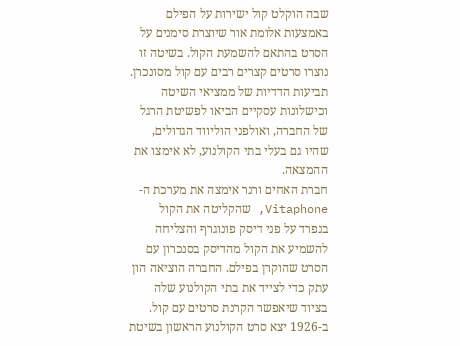שבה הוקלט קול ישירות על הפילם באמצעות אלומת אור שיוצרת סימנים על הסרט בהתאם להשמעת הקול. בשיטה זו נוצרו סרטים קצרים רבים עם קול מסונכרן. תביעות הדדיות של ממציאי השיטה וכישלונות עסקיים הביאו לפשיטת הרגל של החברה, ואולפני הוליווד הגדולים, שהיו גם בעלי בתי הקולנוע, לא אימצו את ההמצאה.
חברת האחים ורנר אימצה את מערכת ה-Vitaphone, שהקליטה את הקול בנפרד על פני דיסק פונוגרף והצליחה להשמיע את הקול מהדיסק בסנכרון עם הסרט שהוקרן בפילם. החברה הוציאה הון עתק כדי לצייד את בתי הקולנוע שלה בציוד שיאפשר הקרנת סרטים עם קול.
ב-1926 יצא סרט הקולנוע הראשון בשיטת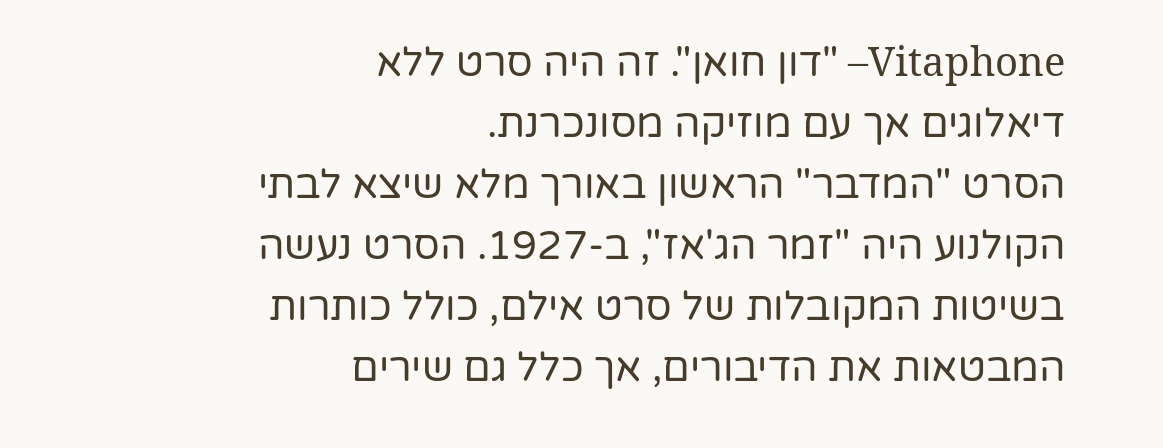Vitaphone– "דון חואן". זה היה סרט ללא דיאלוגים אך עם מוזיקה מסונכרנת.
הסרט "המדבר" הראשון באורך מלא שיצא לבתי הקולנוע היה "זמר הג'אז", ב-1927. הסרט נעשה בשיטות המקובלות של סרט אילם, כולל כותרות המבטאות את הדיבורים, אך כלל גם שירים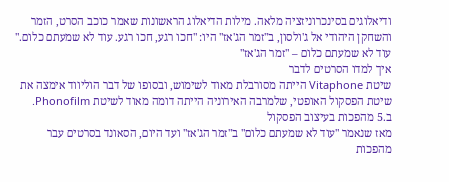ודיאלוגים בסינכרוניזציה מלאה. מילות הדיאלוג הראשונות שאמר כוכב הסרט, הזמר והשחקן היהודי אל ג'ולסון, ב"זמר הג'אז" היו: "חכו רגע, חכו רגע. עוד לא שמעתם כלום."
עוד לא שמעתם כלום – "זמר הג'אז"
איך למדו הסרטים לדבר
שיטת Vitaphone הייתה מסורבלת מאוד לשימוש, ובסופו של דבר הוליווד אימצה את שיטת הפסקול האופטי, שלמרבה האירוניה הייתה דומה מאוד לשיטת Phonofilm.
ב.5 מהפכות בעיצוב הפסקול
מאז שנאמר "עוד לא שמעתם כלום" ב"זמר הג'אז" ועד היום, הסאונד בסרטים עבר מהפכות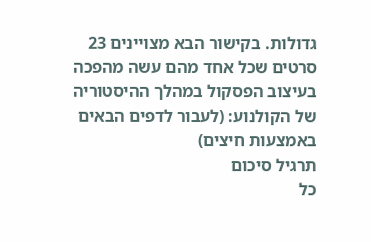גדולות. בקישור הבא מצויינים 23 סרטים שכל אחד מהם עשה מהפכה בעיצוב הפסקול במהלך ההיסטוריה של הקולנוע: (לעבור לדפים הבאים באמצעות חיצים)
תרגיל סיכום
כל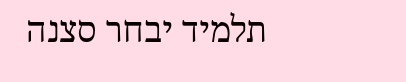תלמיד יבחר סצנה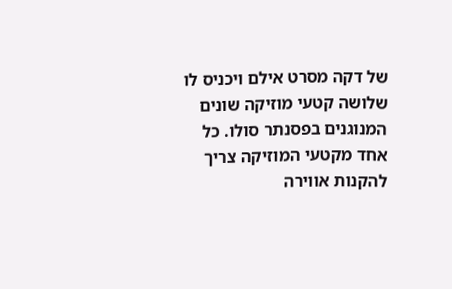של דקה מסרט אילם ויכניס לו שלושה קטעי מוזיקה שונים המנוגנים בפסנתר סולו. כל אחד מקטעי המוזיקה צריך להקנות אווירה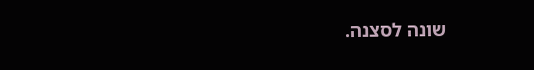שונה לסצנה.